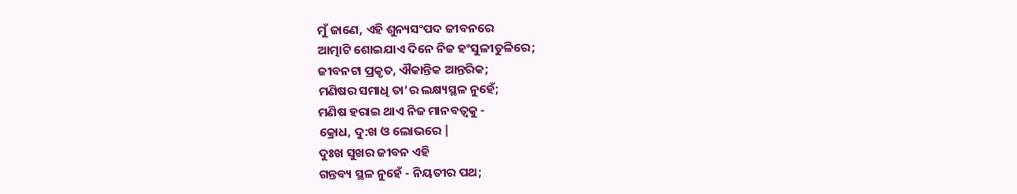ମୁଁ ଜାଣେ, ଏହି ଶୁନ୍ୟସଂପଦ ଜୀବନରେ
ଆତ୍ମାଟି ଶୋଇଯାଏ ଦିନେ ନିଜ ହଂସୁଳୀତୁଳିରେ;
ଜୀବନଟା ପ୍ରକୃତ, ଐକାନ୍ତିକ ଆନ୍ତରିକ;
ମଣିଷର ସମାଧି ତା’ର ଲକ୍ଷ୍ୟସ୍ଥଳ ନୁହେଁ;
ମଣିଷ ହରାଇ ଥାଏ ନିଜ ମାନବତ୍ୱକୁ -
କ୍ରୋଧ, ଦୁ:ଖ ଓ ଲୋଭରେ |
ଦୁଃଖ ସୁଖର ଜୀବନ ଏହି
ଗନ୍ତବ୍ୟ ସ୍ଥଳ ନୁହେଁ - ନିୟତୀର ପଥ;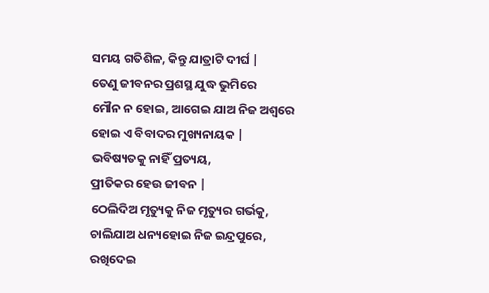ସମୟ ଗତିଶିଳ, କିନ୍ତୁ ଯାତ୍ରାଟି ଦୀର୍ଘ |
ତେଣୁ ଜୀବନର ପ୍ରଶସ୍ଥ ଯୁଦ୍ଧ ଭୁମିରେ
ମୌନ ନ ହୋଇ, ଆଗେଇ ଯାଅ ନିଜ ଅଶ୍ୱରେ
ହୋଇ ଏ ବିବାଦର ମୁଖ୍ୟନାୟକ |
ଭବିଷ୍ୟତକୁ ନାହିଁ ପ୍ରତ୍ୟୟ,
ପ୍ରୀତିକର ହେଉ ଜୀବନ |
ଠେଲିଦିଅ ମୃତ୍ୟୁକୁ ନିଜ ମୃତ୍ୟୁର ଗର୍ଭକୁ,
ଚାଲିଯାଅ ଧନ୍ୟହୋଇ ନିଜ ଇନ୍ଦ୍ରପୁରେ,
ରଖିଦେଇ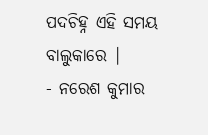ପଦଚିହ୍ନ ଏହି ସମୟ ବାଲୁକାରେ |
- ନରେଶ କୁମାର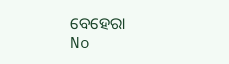ବେହେରା
No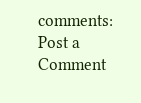comments:
Post a Comment